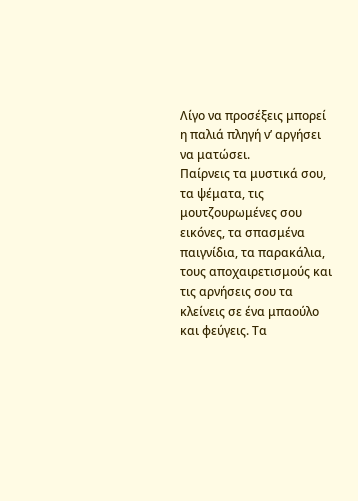Λίγο να προσέξεις μπορεί η παλιά πληγή ν’ αργήσει να ματώσει.
Παίρνεις τα μυστικά σου, τα ψέματα, τις μουτζουρωμένες σου εικόνες, τα σπασμένα παιγνίδια, τα παρακάλια, τους αποχαιρετισμούς και τις αρνήσεις σου τα κλείνεις σε ένα μπαούλο και φεύγεις. Τα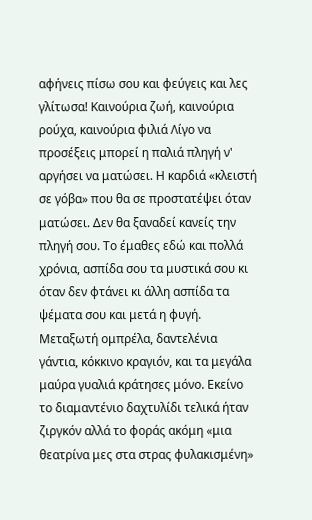αφήνεις πίσω σου και φεύγεις και λες γλίτωσα! Καινούρια ζωή, καινούρια ρούχα, καινούρια φιλιά Λίγο να προσέξεις μπορεί η παλιά πληγή ν' αργήσει να ματώσει. Η καρδιά «κλειστή σε γόβα» που θα σε προστατέψει όταν ματώσει. Δεν θα ξαναδεί κανείς την πληγή σου. Το έμαθες εδώ και πολλά χρόνια, ασπίδα σου τα μυστικά σου κι όταν δεν φτάνει κι άλλη ασπίδα τα ψέματα σου και μετά η φυγή. Μεταξωτή ομπρέλα, δαντελένια γάντια, κόκκινο κραγιόν, και τα μεγάλα μαύρα γυαλιά κράτησες μόνο. Εκείνο το διαμαντένιο δαχτυλίδι τελικά ήταν ζιργκόν αλλά το φοράς ακόμη «μια θεατρίνα μες στα στρας φυλακισμένη»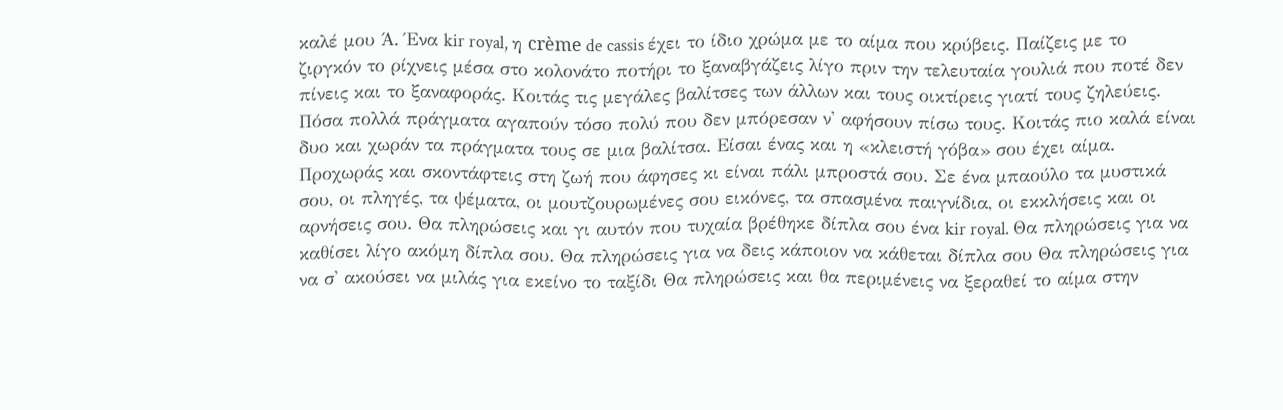καλέ μου Ά. Ένα kir royal, η crème de cassis έχει το ίδιο χρώμα με το αίμα που κρύβεις. Παίζεις με το ζιργκόν το ρίχνεις μέσα στο κολονάτο ποτήρι το ξαναβγάζεις λίγο πριν την τελευταία γουλιά που ποτέ δεν πίνεις και το ξαναφοράς. Κοιτάς τις μεγάλες βαλίτσες των άλλων και τους οικτίρεις γιατί τους ζηλεύεις. Πόσα πολλά πράγματα αγαπούν τόσο πολύ που δεν μπόρεσαν ν' αφήσουν πίσω τους. Κοιτάς πιο καλά είναι δυο και χωράν τα πράγματα τους σε μια βαλίτσα. Είσαι ένας και η «κλειστή γόβα» σου έχει αίμα. Προχωράς και σκοντάφτεις στη ζωή που άφησες κι είναι πάλι μπροστά σου. Σε ένα μπαούλο τα μυστικά σου, οι πληγές, τα ψέματα, οι μουτζουρωμένες σου εικόνες, τα σπασμένα παιγνίδια, οι εκκλήσεις και οι αρνήσεις σου. Θα πληρώσεις και γι αυτόν που τυχαία βρέθηκε δίπλα σου ένα kir royal. Θα πληρώσεις για να καθίσει λίγο ακόμη δίπλα σου. Θα πληρώσεις για να δεις κάποιον να κάθεται δίπλα σου Θα πληρώσεις για να σ' ακούσει να μιλάς για εκείνο το ταξίδι Θα πληρώσεις και θα περιμένεις να ξεραθεί το αίμα στην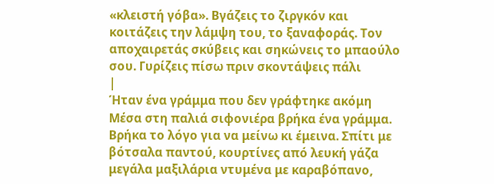«κλειστή γόβα». Βγάζεις το ζιργκόν και κοιτάζεις την λάμψη του, το ξαναφοράς. Τον αποχαιρετάς σκύβεις και σηκώνεις το μπαούλο σου. Γυρίζεις πίσω πριν σκοντάψεις πάλι
|
Ήταν ένα γράμμα που δεν γράφτηκε ακόμη
Μέσα στη παλιά σιφονιέρα βρήκα ένα γράμμα. Βρήκα το λόγο για να μείνω κι έμεινα. Σπίτι με βότσαλα παντού, κουρτίνες από λευκή γάζα μεγάλα μαξιλάρια ντυμένα με καραβόπανο,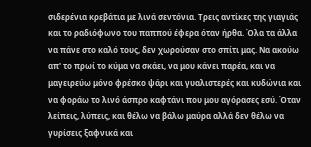σιδερένια κρεβάτια με λινά σεντόνια. Τρεις αντίκες της γιαγιάς και το ραδιόφωνο του παππού έφερα όταν ήρθα. Όλα τα άλλα να πάνε στο καλό τους, δεν χωρούσαν στο σπίτι μας. Να ακούω απ' το πρωί το κύμα να σκάει, να μου κάνει παρέα, και να μαγειρεύω μόνο φρέσκο ψάρι και γυαλιστερές και κυδώνια και να φοράω το λινό άσπρο καφτάνι που μου αγόρασες εσύ. Όταν λείπεις, λύπεις, και θέλω να βάλω μαύρα αλλά δεν θέλω να γυρίσεις ξαφνικά και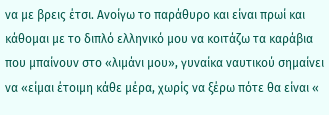να με βρεις έτσι. Ανοίγω το παράθυρο και είναι πρωί και κάθομαι με το διπλό ελληνικό μου να κοιτάζω τα καράβια που μπαίνουν στο «λιμάνι μου», γυναίκα ναυτικού σημαίνει να «είμαι έτοιμη κάθε μέρα, χωρίς να ξέρω πότε θα είναι «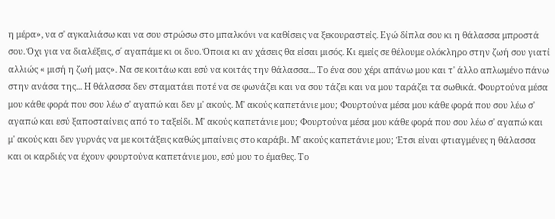η μέρα», να σ' αγκαλιάσω και να σου στρώσω στο μπαλκόνι να καθίσεις να ξεκουραστείς. Εγώ δίπλα σου κι η θάλασσα μπροστά σου. Όχι για να διαλέξεις, σ΄ αγαπάμε κι οι δυο. Όποια κι αν χάσεις θα είσαι μισός. Κι εμείς σε θέλουμε ολόκληρο στην ζωή σου γιατί αλλιώς « μισή η ζωή μας». Να σε κοιτάω και εσύ να κοιτάς την θάλασσα... Το ένα σου χέρι απάνω μου και τ' άλλο απλωμένο πάνω στην ανάσα της... Η θάλασσα δεν σταματάει ποτέ να σε φωνάζει και να σου τάζει και να μου ταράζει τα σωθικά. Φουρτούνα μέσα μου κάθε φορά που σου λέω σ' αγαπώ και δεν μ' ακούς. Μ' ακούς καπετάνιε μου; Φουρτούνα μέσα μου κάθε φορά που σου λέω σ' αγαπώ και εσύ ξαποσταίνεις από το ταξείδι. Μ' ακούς καπετάνιε μου; Φουρτούνα μέσα μου κάθε φορά που σου λέω σ' αγαπώ και μ' ακούς και δεν γυρνάς να με κοιτάξεις καθώς μπαίνεις στο καράβι. Μ' ακούς καπετάνιε μου; Έτσι είναι φτιαγμένες η θάλασσα και οι καρδιές να έχουν φουρτούνα καπετάνιε μου, εσύ μου το έμαθες. Το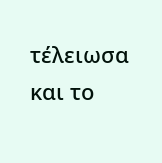τέλειωσα και το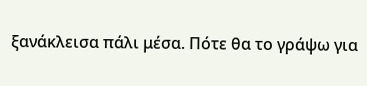ξανάκλεισα πάλι μέσα. Πότε θα το γράψω για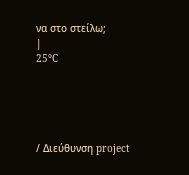να στο στείλω;
|
25°C





/ Διεύθυνση project